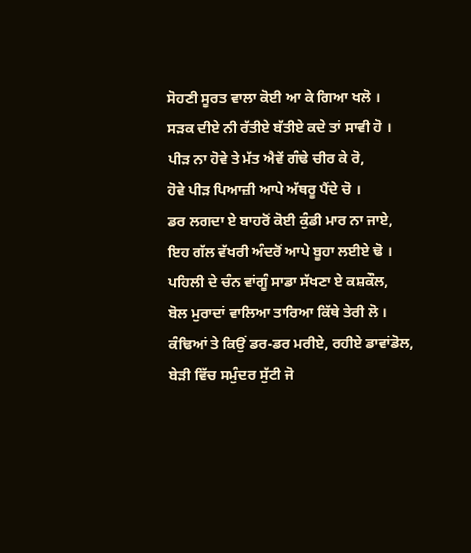ਸੋਹਣੀ ਸੂਰਤ ਵਾਲਾ ਕੋਈ ਆ ਕੇ ਗਿਆ ਖਲੋ ।
ਸੜਕ ਦੀਏ ਨੀ ਰੱਤੀਏ ਬੱਤੀਏ ਕਦੇ ਤਾਂ ਸਾਵੀ ਹੋ ।
ਪੀੜ ਨਾ ਹੋਵੇ ਤੇ ਮੱਤ ਐਵੇਂ ਗੰਢੇ ਚੀਰ ਕੇ ਰੋ,
ਹੋਵੇ ਪੀੜ ਪਿਆਜ਼ੀ ਆਪੇ ਅੱਥਰੂ ਪੈਂਦੇ ਚੋ ।
ਡਰ ਲਗਦਾ ਏ ਬਾਹਰੋਂ ਕੋਈ ਕੁੰਡੀ ਮਾਰ ਨਾ ਜਾਏ,
ਇਹ ਗੱਲ ਵੱਖਰੀ ਅੰਦਰੋਂ ਆਪੇ ਬੂਹਾ ਲਈਏ ਢੋ ।
ਪਹਿਲੀ ਦੇ ਚੰਨ ਵਾਂਗੂੰ ਸਾਡਾ ਸੱਖਣਾ ਏ ਕਸ਼ਕੌਲ,
ਬੋਲ ਮੁਰਾਦਾਂ ਵਾਲਿਆ ਤਾਰਿਆ ਕਿੱਥੇ ਤੇਰੀ ਲੋ ।
ਕੰਢਿਆਂ ਤੇ ਕਿਉਂ ਡਰ-ਡਰ ਮਰੀਏ, ਰਹੀਏ ਡਾਵਾਂਡੋਲ,
ਬੇੜੀ ਵਿੱਚ ਸਮੁੰਦਰ ਸੁੱਟੀ ਜੋ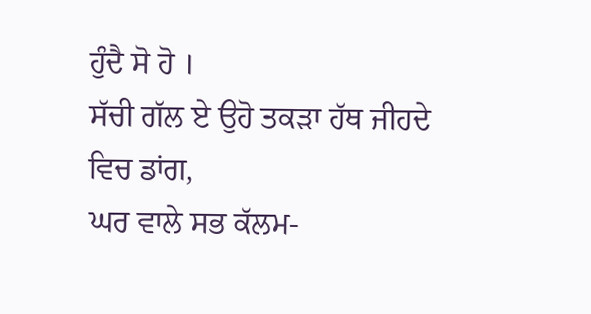ਹੁੰਦੈ ਸੋ ਹੋ ।
ਸੱਚੀ ਗੱਲ ਏ ਉਹੋ ਤਕੜਾ ਹੱਥ ਜੀਹਦੇ ਵਿਚ ਡਾਂਗ,
ਘਰ ਵਾਲੇ ਸਭ ਕੱਲਮ-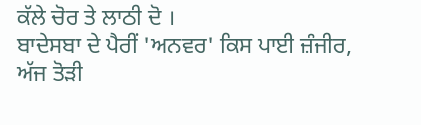ਕੱਲੇ ਚੋਰ ਤੇ ਲਾਠੀ ਦੋ ।
ਬਾਦੇਸਬਾ ਦੇ ਪੈਰੀਂ 'ਅਨਵਰ' ਕਿਸ ਪਾਈ ਜ਼ੰਜੀਰ,
ਅੱਜ ਤੋੜੀ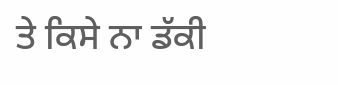ਤੇ ਕਿਸੇ ਨਾ ਡੱਕੀ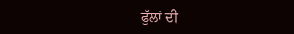ਫੁੱਲਾਂ ਦੀ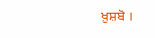ਖ਼ੁਸ਼ਬੋ ।